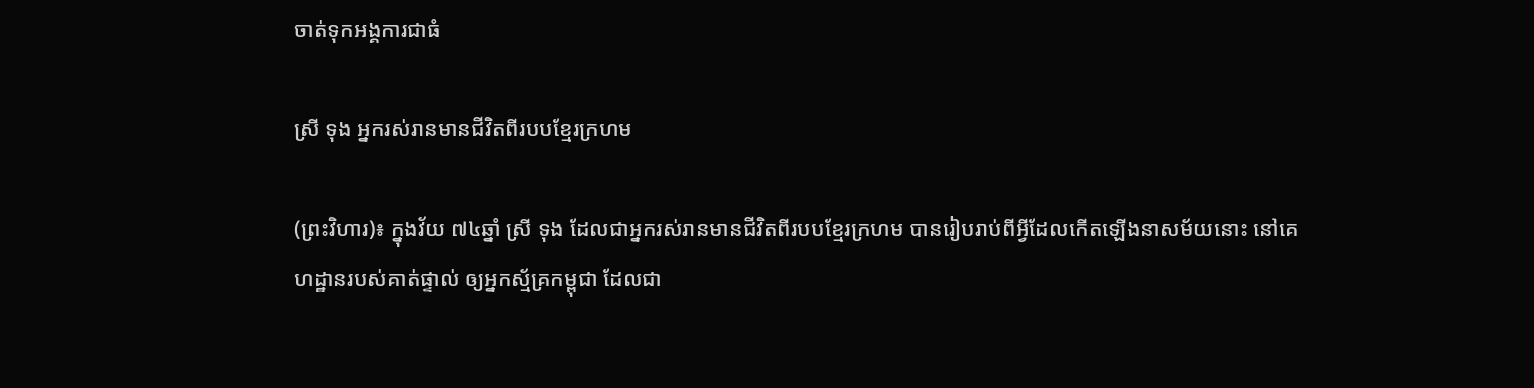ចាត់ទុកអង្គការជាធំ

ស្រី ទុង អ្នករស់រានមានជីវិតពីរបបខ្មែរក្រហម

(ព្រះវិហារ)៖ ក្នុងវ័យ ៧៤ឆ្នាំ ស្រី ទុង ដែលជាអ្នករស់រានមានជីវិតពីរបបខ្មែរក្រហម បានរៀបរាប់ពីអ្វីដែលកើតឡើងនាសម័យនោះ នៅគេហដ្ឋានរបស់គាត់ផ្ទាល់ ឲ្យអ្នកស្ម័គ្រកម្ពុជា ដែលជា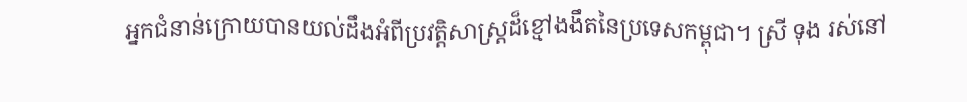អ្នកជំនាន់ក្រោយបានយល់ដឹងអំពីប្រវត្តិសាស្ត្រដ៏ខ្មៅងងឹតនៃប្រទេសកម្ពុជា។ ស្រី ទុង រស់នៅ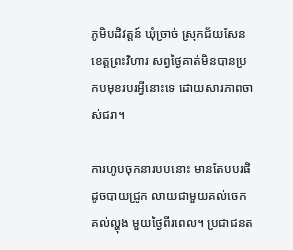ភូមិបដិវត្តន៍ ឃុំច្រាច់ ស្រុកជ័យសែន ខេត្តព្រះវិហារ សព្វថ្ងៃគាត់មិនបានប្រកបមុខរបរអ្វីនោះទេ ដោយសារភាពចាស់ជរា។

ការហូបចុកនារបបនោះ មានតែបបរផិ ដូចបាយជ្រូក លាយជាមួយគល់ចេក គល់ល្ហុង មួយថ្ងៃពីរពេល។ ប្រជាជនត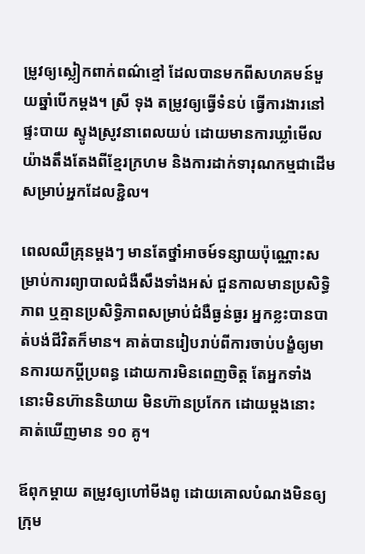ម្រូវឲ្យស្លៀកពាក់ពណ៌ខ្មៅ ដែលបានមកពីសហគមន៍មួយឆ្នាំបើកម្តង។ ស្រី ទុង តម្រូវឲ្យធ្វើទំនប់ ធ្វើការងារនៅផ្ទះបាយ ស្ទូងស្រូវនាពេលយប់ ដោយមានការឃ្លាំមើលយ៉ាងតឹងតែងពីខ្មែរក្រហម និងការដាក់ទារុណកម្មជាដើមសម្រាប់អ្នកដែលខ្ជិល។

ពេលឈឺគ្រុនម្តងៗ មានតែថ្នាំអាចម៍ទន្សាយប៉ុណ្ណោះសម្រាប់ការព្យាបាលជំងឺសឹងទាំងអស់ ជួនកាលមានប្រសិទ្ធិភាព ឬគ្មានប្រសិទ្ធិភាពសម្រាប់ជំងឺធ្ងន់ធ្ងរ អ្នកខ្លះបានបាត់បង់ជីវិតក៏មាន។ គាត់បានរៀបរាប់ពីការចាប់បង្ខំឲ្យមានការយកប្តីប្រពន្ធ ដោយការមិនពេញចិត្ត តែអ្នកទាំងនោះមិនហ៊ាននិយាយ មិនហ៊ានប្រកែក ដោយម្តងនោះ គាត់ឃើញមាន ១០ គូ។

ឪពុកម្តាយ តម្រូវឲ្យហៅមីងពូ ដោយគោលបំណងមិនឲ្យក្រុម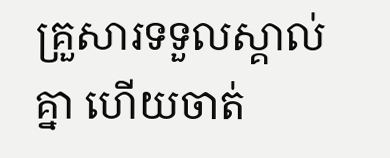គ្រួសារទទួលស្គាល់គ្នា ហើយចាត់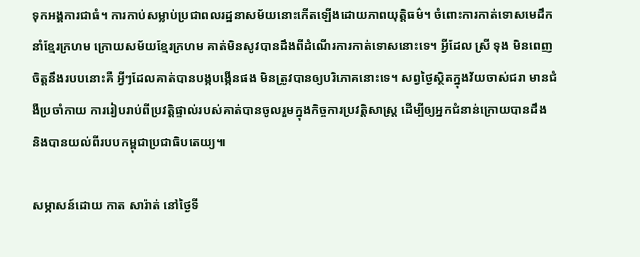ទុកអង្គការជាធំ។ ការកាប់សម្លាប់ប្រជាពលរដ្ឋនាសម័យនោះកើតឡើងដោយភាពយុត្តិធម៌។ ចំពោះការកាត់ទោសមេដឹកនាំខ្មែរក្រហម ក្រោយសម័យខ្មែរក្រហម គាត់មិនសូវបានដឹងពីដំណើរការកាត់ទោសនោះទេ។ អ្វីដែល ស្រី ទុង មិនពេញចិត្តនឹងរបបនោះគឺ អ្វីៗដែលគាត់បានបង្កបង្កើនផង មិនត្រូវបានឲ្យបរិភោគនោះទេ។ សព្វថ្ងៃស្ថិតក្នុងវ័យចាស់ជរា មានជំងឺប្រចាំកាយ ការរៀបរាប់ពីប្រវត្តិផ្ទាល់របស់គាត់បានចូលរួមក្នុងកិច្ចការប្រវត្តិសាស្ត្រ ដើម្បីឲ្យអ្នកជំនាន់ក្រោយបានដឹង និងបានយល់ពីរបបកម្ពុជាប្រជាធិបតេយ្យ៕

សម្ភាសន៍ដោយ កាត សារ៉ាត់ នៅថ្ងៃទី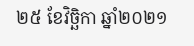២៥ ខែវិច្ឆិកា ឆ្នាំ២០២១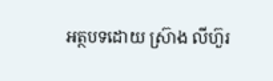អត្ថបទដោយ ស្រ៊ាង លីហ៊ួរ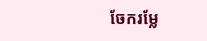ចែករម្លែ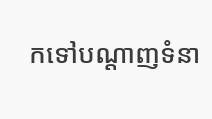កទៅបណ្តាញទំនា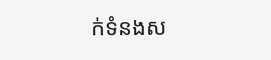ក់ទំនងស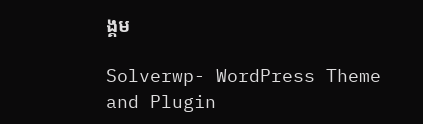ង្គម

Solverwp- WordPress Theme and Plugin